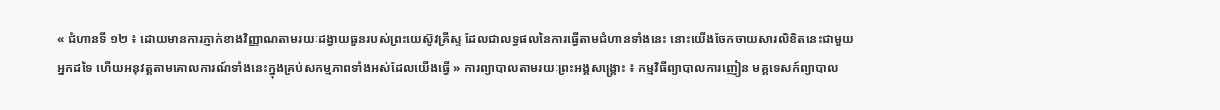« ជំហានទី ១២ ៖ ដោយមានការភ្ញាក់ខាងវិញ្ញាណតាមរយៈដង្វាយធួនរបស់ព្រះយេស៊ូវគ្រីស្ទ ដែលជាលទ្ធផលនៃការធ្វើតាមជំហានទាំងនេះ នោះយើងចែកចាយសារលិខិតនេះជាមួយអ្នកដទៃ ហើយអនុវត្តតាមគោលការណ៍ទាំងនេះក្នុងគ្រប់សកម្មភាពទាំងអស់ដែលយើងធ្វើ » ការព្យាបាលតាមរយៈព្រះអង្គសង្គ្រោះ ៖ កម្មវិធីព្យាបាលការញៀន មគ្គទេសក៍ព្យាបាល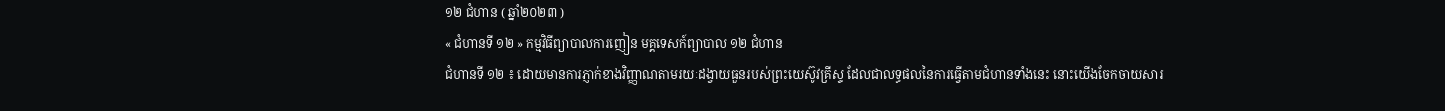១២ ជំហាន ( ឆ្នាំ២០២៣ )
« ជំហានទី ១២ » កម្មវិធីព្យាបាលការញៀន មគ្គទេសក៍ព្យាបាល ១២ ជំហាន
ជំហានទី ១២ ៖ ដោយមានការភ្ញាក់ខាងវិញ្ញាណតាមរយៈដង្វាយធួនរបស់ព្រះយេស៊ូវគ្រីស្ទ ដែលជាលទ្ធផលនៃការធ្វើតាមជំហានទាំងនេះ នោះយើងចែកចាយសារ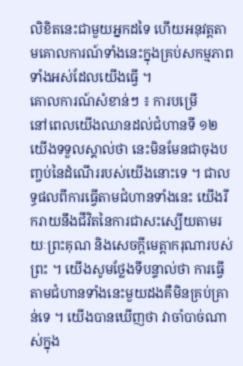លិខិតនេះជាមួយអ្នកដទៃ ហើយអនុវត្តតាមគោលការណ៍ទាំងនេះក្នុងគ្រប់សកម្មភាពទាំងអស់ដែលយើងធ្វើ ។
គោលការណ៍សំខាន់ៗ ៖ ការបម្រើ
នៅពេលយើងឈានដល់ជំហានទី ១២ យើងទទួលស្គាល់ថា នេះមិនមែនជាចុងបញ្ចប់នៃដំណើររបស់យើងនោះទេ ។ ជាលទ្ធផលពីការធ្វើតាមជំហានទាំងនេះ យើងរីករាយនឹងជីវិតនៃការជាសះស្បើយតាមរយៈព្រះគុណ និងសេចក្ដីមេត្តាករុណារបស់ព្រះ ។ យើងសូមថ្លែងទីបន្ទាល់ថា ការធ្វើតាមជំហានទាំងនេះមួយដងគឺមិនគ្រប់គ្រាន់ទេ ។ យើងបានឃើញថា វាចាំបាច់ណាស់ក្នុង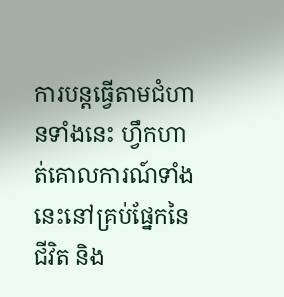ការបន្តធ្វើតាមជំហានទាំងនេះ ហ្វឹកហាត់គោលការណ៍ទាំងនេះនៅគ្រប់ផ្នែកនៃជីវិត និង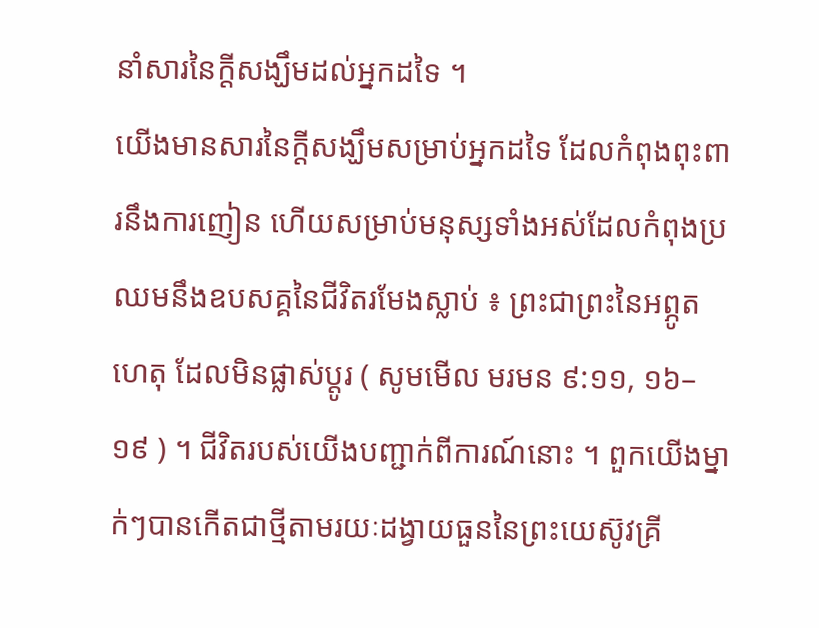នាំសារនៃក្តីសង្ឃឹមដល់អ្នកដទៃ ។
យើងមានសារនៃក្ដីសង្ឃឹមសម្រាប់អ្នកដទៃ ដែលកំពុងពុះពារនឹងការញៀន ហើយសម្រាប់មនុស្សទាំងអស់ដែលកំពុងប្រឈមនឹងឧបសគ្គនៃជីវិតរមែងស្លាប់ ៖ ព្រះជាព្រះនៃអព្ភូតហេតុ ដែលមិនផ្លាស់ប្តូរ ( សូមមើល មរមន ៩:១១, ១៦–១៩ ) ។ ជីវិតរបស់យើងបញ្ជាក់ពីការណ៍នោះ ។ ពួកយើងម្នាក់ៗបានកើតជាថ្មីតាមរយៈដង្វាយធួននៃព្រះយេស៊ូវគ្រី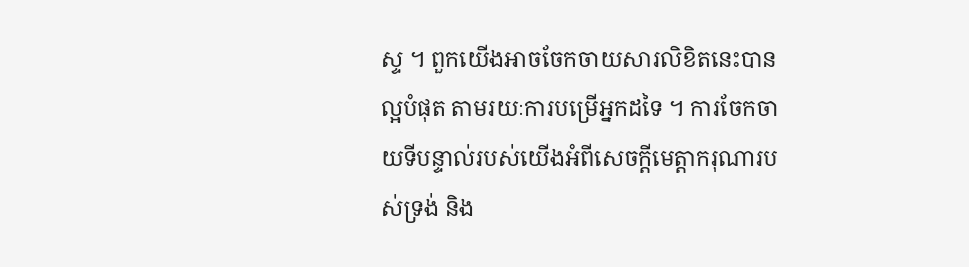ស្ទ ។ ពួកយើងអាចចែកចាយសារលិខិតនេះបានល្អបំផុត តាមរយៈការបម្រើអ្នកដទៃ ។ ការចែកចាយទីបន្ទាល់របស់យើងអំពីសេចក្ដីមេត្តាករុណារបស់ទ្រង់ និង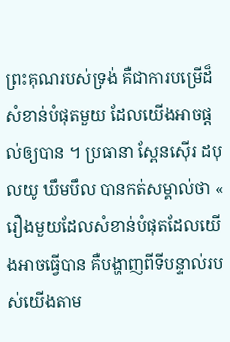ព្រះគុណរបស់ទ្រង់ គឺជាការបម្រើដ៏សំខាន់បំផុតមួយ ដែលយើងអាចផ្ដល់ឲ្យបាន ។ ប្រធានា ស្ពែនស៊ើរ ដបុលយូ ឃឹមបឹល បានកត់សម្គាល់ថា « រឿងមួយដែលសំខាន់បំផុតដែលយើងអាចធ្វើបាន គឺបង្ហាញពីទីបន្ទាល់របស់យើងតាម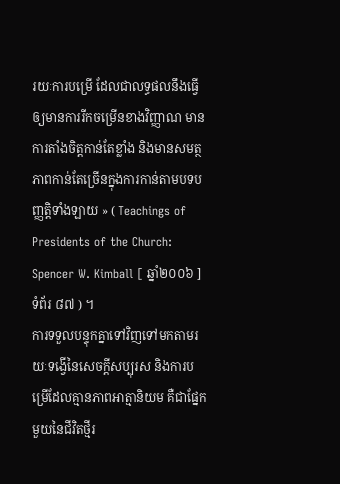រយៈការបម្រើ ដែលជាលទ្ធផលនឹងធ្វើឲ្យមានការរីកចម្រើនខាងវិញ្ញាណ មានការតាំងចិត្តកាន់តែខ្លាំង និងមានសមត្ថភាពកាន់តែច្រើនក្នុងការកាន់តាមបទបញ្ញត្តិទាំងឡាយ » ( Teachings of Presidents of the Church: Spencer W. Kimball [ ឆ្នាំ២០០៦ ] ទំព័រ ៨៧ ) ។
ការទទួលបន្ទុកគ្នាទៅវិញទៅមកតាមរយៈទង្វើនៃសេចក្ដីសប្បុរស និងការបម្រើដែលគ្មានភាពអាត្មានិយម គឺជាផ្នែកមួយនៃជីវិតថ្មីរ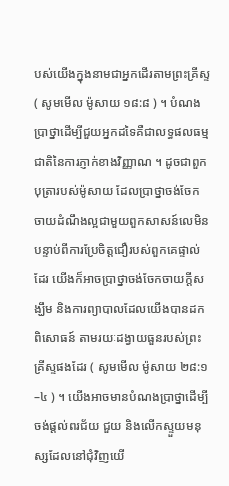បស់យើងក្នុងនាមជាអ្នកដើរតាមព្រះគ្រីស្ទ ( សូមមើល ម៉ូសាយ ១៨:៨ ) ។ បំណងប្រាថ្នាដើម្បីជួយអ្នកដទៃគឺជាលទ្ធផលធម្មជាតិនៃការភ្ញាក់ខាងវិញ្ញាណ ។ ដូចជាពួកបុត្រារបស់ម៉ូសាយ ដែលប្រាថ្នាចង់ចែកចាយដំណឹងល្អជាមួយពួកសាសន៍លេមិនបន្ទាប់ពីការប្រែចិត្តជឿរបស់ពួកគេផ្ទាល់ដែរ យើងក៏អាចប្រាថ្នាចង់ចែកចាយក្តីសង្ឃឹម និងការព្យាបាលដែលយើងបានដកពិសោធន៍ តាមរយៈដង្វាយធួនរបស់ព្រះគ្រីស្ទផងដែរ ( សូមមើល ម៉ូសាយ ២៨:១–៤ ) ។ យើងអាចមានបំណងប្រាថ្នាដើម្បីចង់ផ្ដល់ពរជ័យ ជួយ និងលើកស្ទួយមនុស្សដែលនៅជុំវិញយើ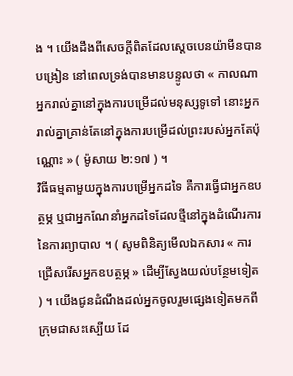ង ។ យើងដឹងពីសេចក្ដីពិតដែលស្ដេចបេនយ៉ាមីនបានបង្រៀន នៅពេលទ្រង់បានមានបន្ទូលថា « កាលណាអ្នករាល់គ្នានៅក្នុងការបម្រើដល់មនុស្សទូទៅ នោះអ្នករាល់គ្នាគ្រាន់តែនៅក្នុងការបម្រើដល់ព្រះរបស់អ្នកតែប៉ុណ្ណោះ » ( ម៉ូសាយ ២:១៧ ) ។
វិធីធម្មតាមួយក្នុងការបម្រើអ្នកដទៃ គឺការធ្វើជាអ្នកឧបត្ថម្ភ ឬជាអ្នកណែនាំអ្នកដទៃដែលថ្មីនៅក្នុងដំណើរការនៃការព្យាបាល ។ ( សូមពិនិត្យមើលឯកសារ « ការជ្រើសរើសអ្នកឧបត្ថម្ភ » ដើម្បីស្វែងយល់បន្ថែមទៀត ) ។ យើងជូនដំណឹងដល់អ្នកចូលរួមផ្សេងទៀតមកពីក្រុមជាសះស្បើយ ដែ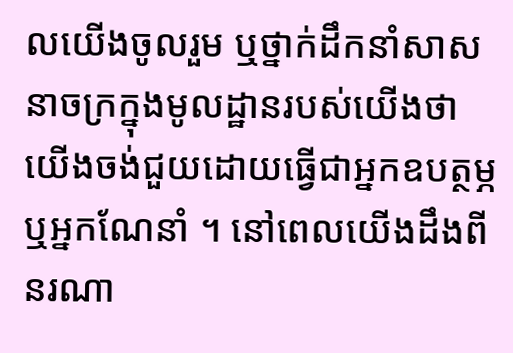លយើងចូលរួម ឬថ្នាក់ដឹកនាំសាសនាចក្រក្នុងមូលដ្ឋានរបស់យើងថា យើងចង់ជួយដោយធ្វើជាអ្នកឧបត្ថម្ភ ឬអ្នកណែនាំ ។ នៅពេលយើងដឹងពីនរណា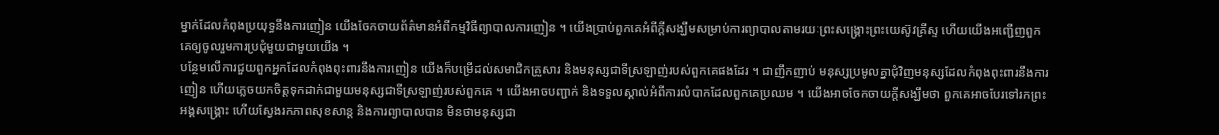ម្នាក់ដែលកំពុងប្រយុទ្ធនឹងការញៀន យើងចែកចាយព័ត៌មានអំពីកម្មវិធីព្យាបាលការញៀន ។ យើងប្រាប់ពួកគេអំពីក្ដីសង្ឃឹមសម្រាប់ការព្យាបាលតាមរយៈព្រះសង្រ្គោះព្រះយេស៊ូវគ្រីស្ទ ហើយយើងអញ្ជើញពួកគេឲ្យចូលរួមការប្រជុំមួយជាមួយយើង ។
បន្ថែមលើការជួយពួកអ្នកដែលកំពុងពុះពារនឹងការញៀន យើងក៏បម្រើដល់សមាជិកគ្រួសារ និងមនុស្សជាទីស្រឡាញ់របស់ពួកគេផងដែរ ។ ជាញឹកញាប់ មនុស្សប្រមូលគ្នាជុំវិញមនុស្សដែលកំពុងពុះពារនឹងការញៀន ហើយភ្លេចយកចិត្តទុកដាក់ជាមួយមនុស្សជាទីស្រឡាញ់របស់ពួកគេ ។ យើងអាចបញ្ជាក់ និងទទួលស្គាល់អំពីការលំបាកដែលពួកគេប្រឈម ។ យើងអាចចែកចាយក្តីសង្ឃឹមថា ពួកគេអាចបែរទៅរកព្រះអង្គសង្គ្រោះ ហើយស្វែងរកភាពសុខសាន្ត និងការព្យាបាលបាន មិនថាមនុស្សជា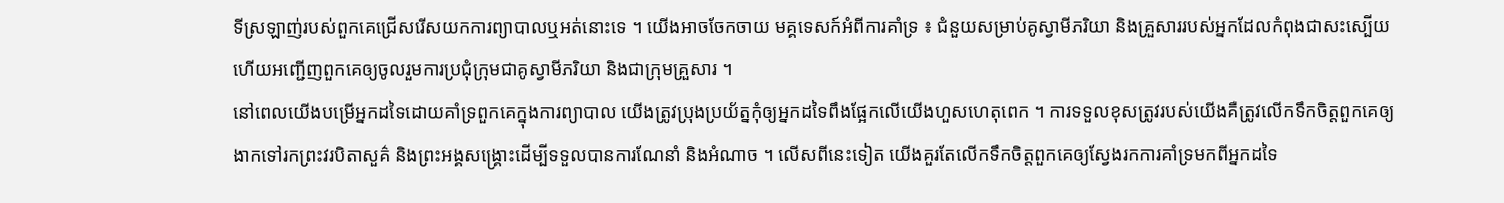ទីស្រឡាញ់របស់ពួកគេជ្រើសរើសយកការព្យាបាលឬអត់នោះទេ ។ យើងអាចចែកចាយ មគ្គទេសក៍អំពីការគាំទ្រ ៖ ជំនួយសម្រាប់គូស្វាមីភរិយា និងគ្រួសាររបស់អ្នកដែលកំពុងជាសះស្បើយ ហើយអញ្ជើញពួកគេឲ្យចូលរួមការប្រជុំក្រុមជាគូស្វាមីភរិយា និងជាក្រុមគ្រួសារ ។
នៅពេលយើងបម្រើអ្នកដទៃដោយគាំទ្រពួកគេក្នុងការព្យាបាល យើងត្រូវប្រុងប្រយ័ត្នកុំឲ្យអ្នកដទៃពឹងផ្អែកលើយើងហួសហេតុពេក ។ ការទទួលខុសត្រូវរបស់យើងគឺត្រូវលើកទឹកចិត្តពួកគេឲ្យងាកទៅរកព្រះវរបិតាសួគ៌ និងព្រះអង្គសង្គ្រោះដើម្បីទទួលបានការណែនាំ និងអំណាច ។ លើសពីនេះទៀត យើងគួរតែលើកទឹកចិត្តពួកគេឲ្យស្វែងរកការគាំទ្រមកពីអ្នកដទៃ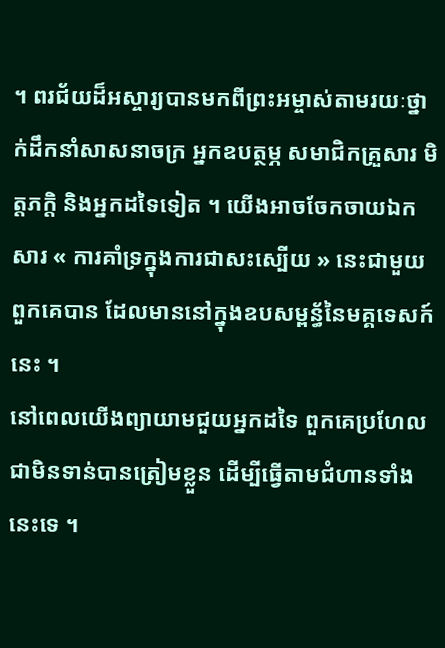។ ពរជ័យដ៏អស្ចារ្យបានមកពីព្រះអម្ចាស់តាមរយៈថ្នាក់ដឹកនាំសាសនាចក្រ អ្នកឧបត្ថម្ភ សមាជិកគ្រួសារ មិត្តភក្តិ និងអ្នកដទៃទៀត ។ យើងអាចចែកចាយឯកសារ « ការគាំទ្រក្នុងការជាសះស្បើយ » នេះជាមួយពួកគេបាន ដែលមាននៅក្នុងឧបសម្ពន្ធ័នៃមគ្គទេសក៍នេះ ។
នៅពេលយើងព្យាយាមជួយអ្នកដទៃ ពួកគេប្រហែលជាមិនទាន់បានត្រៀមខ្លួន ដើម្បីធ្វើតាមជំហានទាំងនេះទេ ។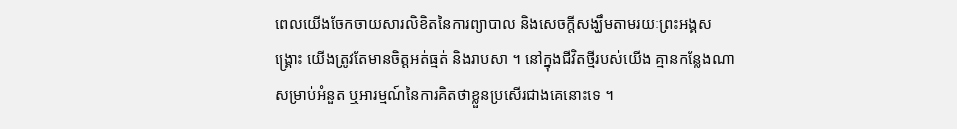ពេលយើងចែកចាយសារលិខិតនៃការព្យាបាល និងសេចក្ដីសង្ឃឹមតាមរយៈព្រះអង្គសង្គ្រោះ យើងត្រូវតែមានចិត្តអត់ធ្មត់ និងរាបសា ។ នៅក្នុងជីវិតថ្មីរបស់យើង គ្មានកន្លែងណាសម្រាប់អំនួត ឬអារម្មណ៍នៃការគិតថាខ្លួនប្រសើរជាងគេនោះទេ ។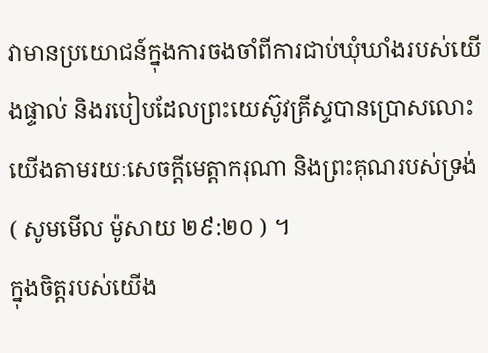វាមានប្រយោជន៍ក្នុងការចងចាំពីការជាប់ឃុំឃាំងរបស់យើងផ្ទាល់ និងរបៀបដែលព្រះយេស៊ូវគ្រីស្ទបានប្រោសលោះយើងតាមរយៈសេចក្ដីមេត្តាករុណា និងព្រះគុណរបស់ទ្រង់ ( សូមមើល ម៉ូសាយ ២៩:២០ ) ។
ក្នុងចិត្តរបស់យើង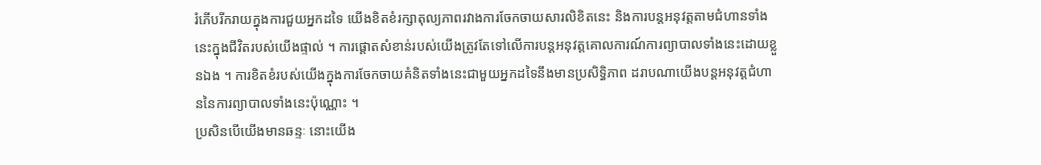រំភើបរីករាយក្នុងការជួយអ្នកដទៃ យើងខិតខំរក្សាតុល្យភាពរវាងការចែកចាយសារលិខិតនេះ និងការបន្តអនុវត្តតាមជំហានទាំងនេះក្នុងជីវិតរបស់យើងផ្ទាល់ ។ ការផ្តោតសំខាន់របស់យើងត្រូវតែទៅលើការបន្តអនុវត្តគោលការណ៍ការព្យាបាលទាំងនេះដោយខ្លួនឯង ។ ការខិតខំរបស់យើងក្នុងការចែកចាយគំនិតទាំងនេះជាមួយអ្នកដទៃនឹងមានប្រសិទ្ធិភាព ដរាបណាយើងបន្តអនុវត្តជំហាននៃការព្យាបាលទាំងនេះប៉ុណ្ណោះ ។
ប្រសិនបើយើងមានឆន្ទៈ នោះយើង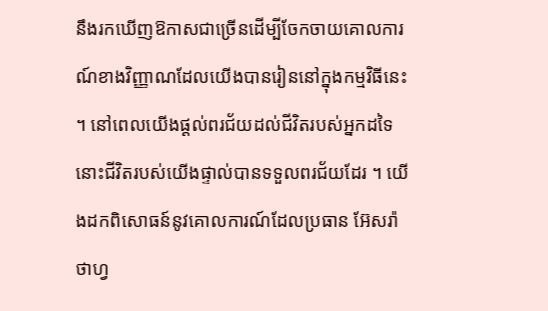នឹងរកឃើញឱកាសជាច្រើនដើម្បីចែកចាយគោលការណ៍ខាងវិញ្ញាណដែលយើងបានរៀននៅក្នុងកម្មវិធីនេះ ។ នៅពេលយើងផ្ដល់ពរជ័យដល់ជីវិតរបស់អ្នកដទៃ នោះជីវិតរបស់យើងផ្ទាល់បានទទួលពរជ័យដែរ ។ យើងដកពិសោធន៍នូវគោលការណ៍ដែលប្រធាន អ៊ែសរ៉ា ថាហ្វ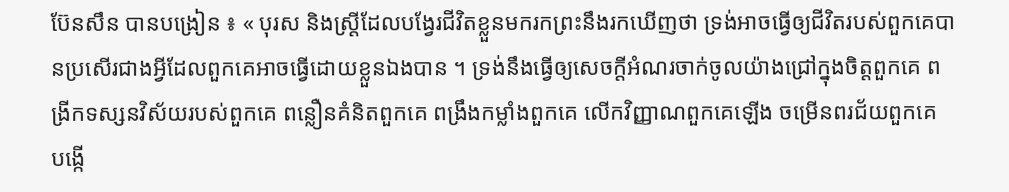ប៊ែនសឹន បានបង្រៀន ៖ « បុរស និងស្ត្រីដែលបង្វែរជីវិតខ្លួនមករកព្រះនឹងរកឃើញថា ទ្រង់អាចធ្វើឲ្យជីវិតរបស់ពួកគេបានប្រសើរជាងអ្វីដែលពួកគេអាចធ្វើដោយខ្លួនឯងបាន ។ ទ្រង់នឹងធ្វើឲ្យសេចក្ដីអំណរចាក់ចូលយ៉ាងជ្រៅក្នុងចិត្តពួកគេ ពង្រីកទស្សនវិស័យរបស់ពួកគេ ពន្លឿនគំនិតពួកគេ ពង្រឹងកម្លាំងពួកគេ លើកវិញ្ញាណពួកគេឡើង ចម្រើនពរជ័យពួកគេ បង្កើ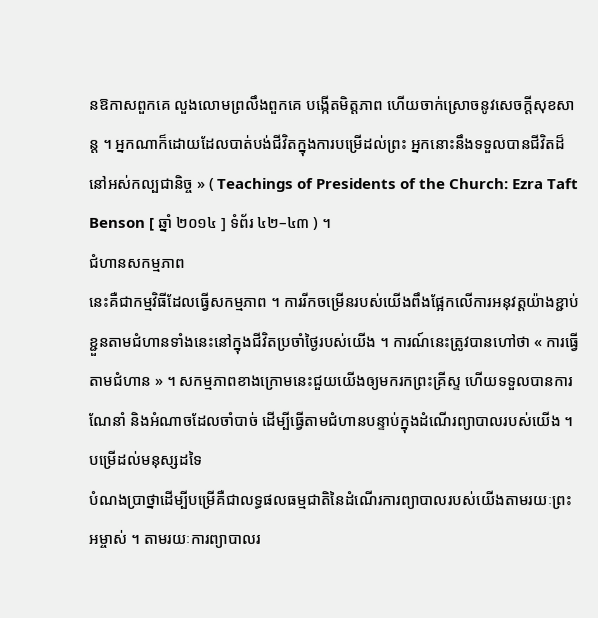នឱកាសពួកគេ លួងលោមព្រលឹងពួកគេ បង្កើតមិត្តភាព ហើយចាក់ស្រោចនូវសេចក្ដីសុខសាន្ត ។ អ្នកណាក៏ដោយដែលបាត់បង់ជីវិតក្នុងការបម្រើដល់ព្រះ អ្នកនោះនឹងទទួលបានជីវិតដ៏នៅអស់កល្បជានិច្ច » ( Teachings of Presidents of the Church: Ezra Taft Benson [ ឆ្នាំ ២០១៤ ] ទំព័រ ៤២–៤៣ ) ។
ជំហានសកម្មភាព
នេះគឺជាកម្មវិធីដែលធ្វើសកម្មភាព ។ ការរីកចម្រើនរបស់យើងពឹងផ្អែកលើការអនុវត្តយ៉ាងខ្ជាប់ខ្ជួនតាមជំហានទាំងនេះនៅក្នុងជីវិតប្រចាំថ្ងៃរបស់យើង ។ ការណ៍នេះត្រូវបានហៅថា « ការធ្វើតាមជំហាន » ។ សកម្មភាពខាងក្រោមនេះជួយយើងឲ្យមករកព្រះគ្រីស្ទ ហើយទទួលបានការណែនាំ និងអំណាចដែលចាំបាច់ ដើម្បីធ្វើតាមជំហានបន្ទាប់ក្នុងដំណើរព្យាបាលរបស់យើង ។
បម្រើដល់មនុស្សដទៃ
បំណងប្រាថ្នាដើម្បីបម្រើគឺជាលទ្ធផលធម្មជាតិនៃដំណើរការព្យាបាលរបស់យើងតាមរយៈព្រះអម្ចាស់ ។ តាមរយៈការព្យាបាលរ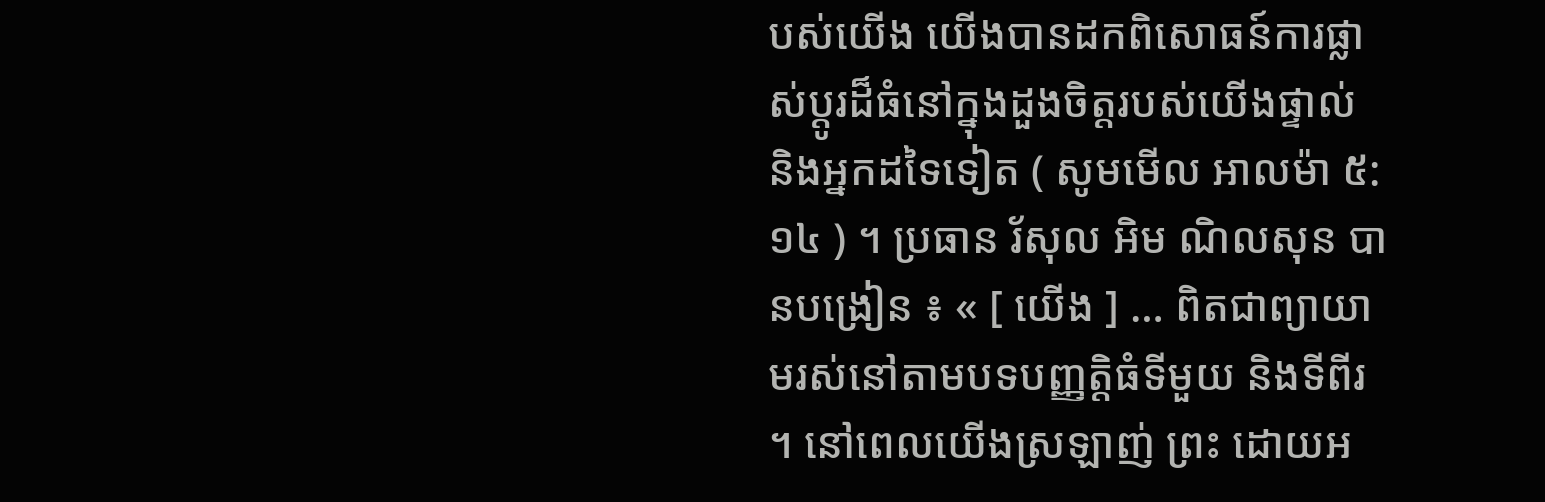បស់យើង យើងបានដកពិសោធន៍ការផ្លាស់ប្ដូរដ៏ធំនៅក្នុងដួងចិត្តរបស់យើងផ្ទាល់ និងអ្នកដទៃទៀត ( សូមមើល អាលម៉ា ៥:១៤ ) ។ ប្រធាន រ័សុល អិម ណិលសុន បានបង្រៀន ៖ « [ យើង ] … ពិតជាព្យាយាមរស់នៅតាមបទបញ្ញត្តិធំទីមួយ និងទីពីរ ។ នៅពេលយើងស្រឡាញ់ ព្រះ ដោយអ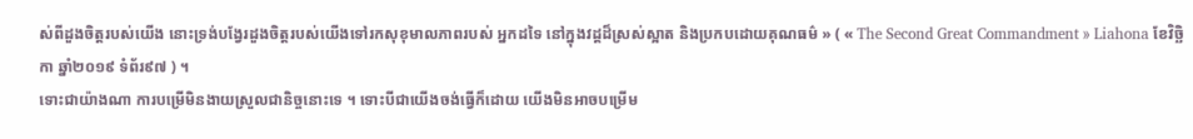ស់ពីដួងចិត្តរបស់យើង នោះទ្រង់បង្វែរដួងចិត្តរបស់យើងទៅរកសុខុមាលភាពរបស់ អ្នកដទៃ នៅក្នុងវដ្ដដ៏ស្រស់ស្អាត និងប្រកបដោយគុណធម៌ » ( « The Second Great Commandment » Liahona ខែវិច្ឆិកា ឆ្នាំ២០១៩ ទំព័រ៩៧ ) ។
ទោះជាយ៉ាងណា ការបម្រើមិនងាយស្រួលជានិច្ចនោះទេ ។ ទោះបីជាយើងចង់ធ្វើក៏ដោយ យើងមិនអាចបម្រើម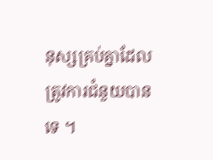នុស្សគ្រប់គ្នាដែលត្រូវការជំនួយបានទេ ។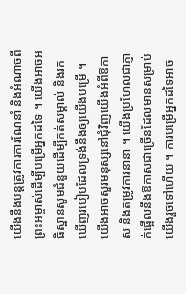យើងនឹងបន្តត្រូវការការណែនាំ និងអំណាចពីព្រះអម្ចាស់ដើម្បីបម្រើអ្នកដទៃ ។ យើងអាចអធិស្ឋានសូមជំនួយដើម្បីកត់សម្គាល់ និងរកឃើញរបៀបដែលទ្រង់នឹងឲ្យយើងបម្រើ ។ យើងអាចសួរមនុស្សនៅជុំវិញយើងអំពីឱកាស និងតម្រូវការនានា ។ យើងប្រហែលជាភ្ញាក់ផ្អើលនឹងឱកាសជាច្រើនដែលមានសម្រាប់យើងរួចទៅហើយ ។ ការបម្រើអ្នកដទៃអាច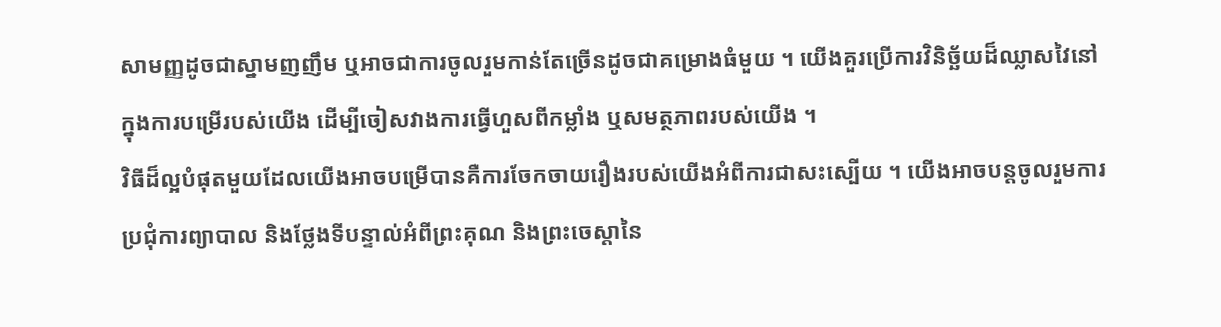សាមញ្ញដូចជាស្នាមញញឹម ឬអាចជាការចូលរួមកាន់តែច្រើនដូចជាគម្រោងធំមួយ ។ យើងគួរប្រើការវិនិច្ឆ័យដ៏ឈ្លាសវៃនៅក្នុងការបម្រើរបស់យើង ដើម្បីចៀសវាងការធ្វើហួសពីកម្លាំង ឬសមត្ថភាពរបស់យើង ។
វិធីដ៏ល្អបំផុតមួយដែលយើងអាចបម្រើបានគឺការចែកចាយរឿងរបស់យើងអំពីការជាសះស្បើយ ។ យើងអាចបន្តចូលរួមការប្រជុំការព្យាបាល និងថ្លែងទីបន្ទាល់អំពីព្រះគុណ និងព្រះចេស្ដានៃ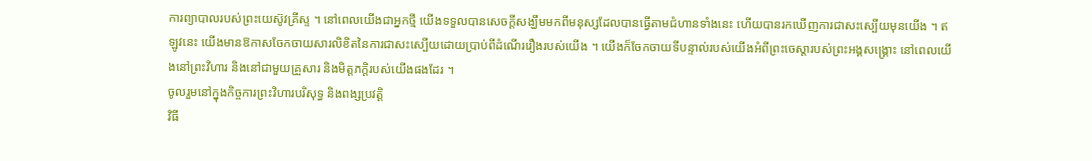ការព្យាបាលរបស់ព្រះយេស៊ូវគ្រីស្ទ ។ នៅពេលយើងជាអ្នកថ្មី យើងទទួលបានសេចក្តីសង្ឃឹមមកពីមនុស្សដែលបានធ្វើតាមជំហានទាំងនេះ ហើយបានរកឃើញការជាសះស្បើយមុនយើង ។ ឥឡូវនេះ យើងមានឱកាសចែកចាយសារលិខិតនៃការជាសះស្បើយដោយប្រាប់ពីដំណើររឿងរបស់យើង ។ យើងក៏ចែកចាយទីបន្ទាល់របស់យើងអំពីព្រះចេស្ដារបស់ព្រះអង្គសង្គ្រោះ នៅពេលយើងនៅព្រះវិហារ និងនៅជាមួយគ្រួសារ និងមិត្តភក្តិរបស់យើងផងដែរ ។
ចូលរួមនៅក្នុងកិច្ចការព្រះវិហារបរិសុទ្ធ និងពង្សប្រវត្តិ
វិធី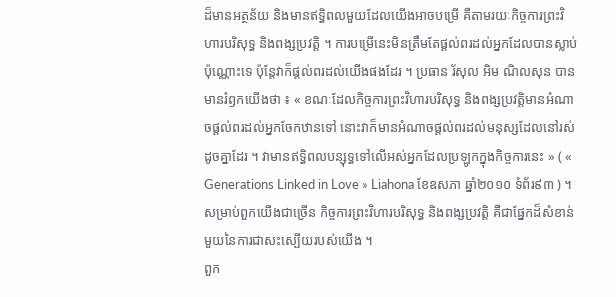ដ៏មានអត្ថន័យ និងមានឥទ្ធិពលមួយដែលយើងអាចបម្រើ គឺតាមរយៈកិច្ចការព្រះវិហារបរិសុទ្ធ និងពង្សប្រវត្តិ ។ ការបម្រើនេះមិនត្រឹមតែផ្ដល់ពរដល់អ្នកដែលបានស្លាប់ប៉ុណ្ណោះទេ ប៉ុន្តែវាក៏ផ្ដល់ពរដល់យើងផងដែរ ។ ប្រធាន រ័សុល អិម ណិលសុន បានមានរំឭកយើងថា ៖ « ខណៈដែលកិច្ចការព្រះវិហារបរិសុទ្ធ និងពង្សប្រវត្តិមានអំណាចផ្ដល់ពរដល់អ្នកចែកឋានទៅ នោះវាក៏មានអំណាចផ្ដល់ពរដល់មនុស្សដែលនៅរស់ដូចគ្នាដែរ ។ វាមានឥទ្ធិពលបន្សុទ្ធទៅលើអស់អ្នកដែលប្រឡូកក្នុងកិច្ចការនេះ » ( « Generations Linked in Love » Liahona ខែឧសភា ឆ្នាំ២០១០ ទំព័រ៩៣ ) ។ សម្រាប់ពួកយើងជាច្រើន កិច្ចការព្រះវិហារបរិសុទ្ធ និងពង្សប្រវត្តិ គឺជាផ្នែកដ៏សំខាន់មួយនៃការជាសះស្បើយរបស់យើង ។
ពួក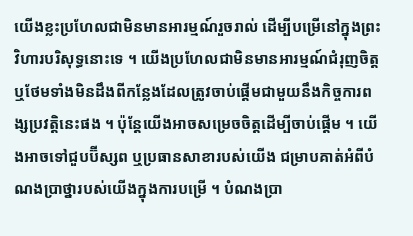យើងខ្លះប្រហែលជាមិនមានអារម្មណ៍រួចរាល់ ដើម្បីបម្រើនៅក្នុងព្រះវិហារបរិសុទ្ធនោះទេ ។ យើងប្រហែលជាមិនមានអារម្មណ៍ជំរុញចិត្ត ឬថែមទាំងមិនដឹងពីកន្លែងដែលត្រូវចាប់ផ្តើមជាមួយនឹងកិច្ចការពង្សប្រវត្តិនេះផង ។ ប៉ុន្តែយើងអាចសម្រេចចិត្តដើម្បីចាប់ផ្តើម ។ យើងអាចទៅជួបប៊ីស្សព ឬប្រធានសាខារបស់យើង ជម្រាបគាត់អំពីបំណងប្រាថ្នារបស់យើងក្នុងការបម្រើ ។ បំណងប្រា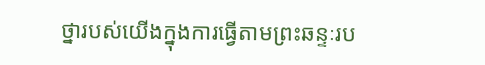ថ្នារបស់យើងក្នុងការធ្វើតាមព្រះឆន្ទៈរប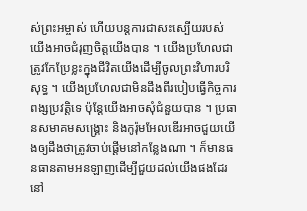ស់ព្រះអម្ចាស់ ហើយបន្តការជាសះស្បើយរបស់យើងអាចជំរុញចិត្តយើងបាន ។ យើងប្រហែលជាត្រូវកែប្រែខ្លះក្នុងជីវិតយើងដើម្បីចូលព្រះវិហារបរិសុទ្ធ ។ យើងប្រហែលជាមិនដឹងពីរបៀបធ្វើកិច្ចការពង្សប្រវត្តិទេ ប៉ុន្តែយើងអាចសុំជំនួយបាន ។ ប្រធានសមាគមសង្គ្រោះ និងកូរ៉ុមអែលឌើរអាចជួយយើងឲ្យដឹងថាត្រូវចាប់ផ្ដើមនៅកន្លែងណា ។ ក៏មានធនធានតាមអនឡាញដើម្បីជួយដល់យើងផងដែរ នៅ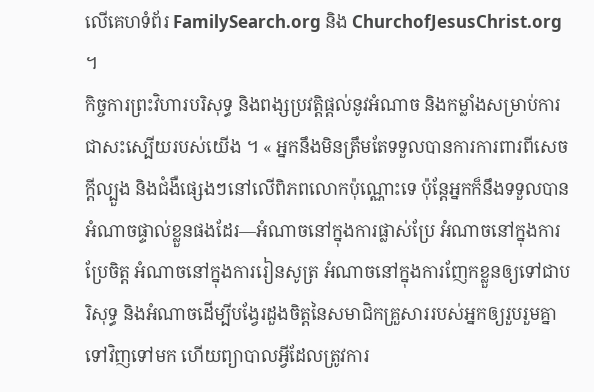លើគេហទំព័រ FamilySearch.org និង ChurchofJesusChrist.org ។
កិច្ចការព្រះវិហារបរិសុទ្ធ និងពង្សប្រវត្តិផ្ដល់នូវអំណាច និងកម្លាំងសម្រាប់ការជាសះស្បើយរបស់យើង ។ « អ្នកនឹងមិនត្រឹមតែទទួលបានការការពារពីសេចក្តីល្បួង និងជំងឺផ្សេងៗនៅលើពិភពលោកប៉ុណ្ណោះទេ ប៉ុន្តែអ្នកក៏នឹងទទួលបានអំណាចផ្ទាល់ខ្លួនផងដែរ—អំណាចនៅក្នុងការផ្លាស់ប្រែ អំណាចនៅក្នុងការប្រែចិត្ត អំណាចនៅក្នុងការរៀនសូត្រ អំណាចនៅក្នុងការញែកខ្លួនឲ្យទៅជាបរិសុទ្ធ និងអំណាចដើម្បីបង្វែរដួងចិត្តនៃសមាជិកគ្រួសាររបស់អ្នកឲ្យរួបរួមគ្នាទៅវិញទៅមក ហើយព្យាបាលអ្វីដែលត្រូវការ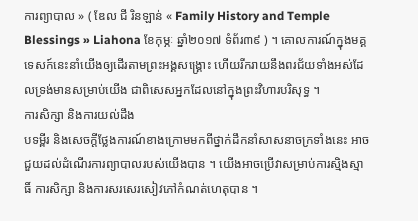ការព្យាបាល » ( ឌែល ជី រិនឡាន់ « Family History and Temple Blessings » Liahona ខែកុម្ភៈ ឆ្នាំ២០១៧ ទំព័រ៣៩ ) ។ គោលការណ៍ក្នុងមគ្គទេសក៍នេះនាំយើងឲ្យដើរតាមព្រះអង្គសង្រ្គោះ ហើយរីករាយនឹងពរជ័យទាំងអស់ដែលទ្រង់មានសម្រាប់យើង ជាពិសេសអ្នកដែលនៅក្នុងព្រះវិហារបរិសុទ្ធ ។
ការសិក្សា និងការយល់ដឹង
បទម្ពីរ និងសេចក្ដីថ្លែងការណ៍ខាងក្រោមមកពីថ្នាក់ដឹកនាំសាសនាចក្រទាំងនេះ អាចជួយដល់ដំណើរការព្យាបាលរបស់យើងបាន ។ យើងអាចប្រើវាសម្រាប់ការស្មិងស្មាធិ៍ ការសិក្សា និងការសរសេរសៀវភៅកំណត់ហេតុបាន ។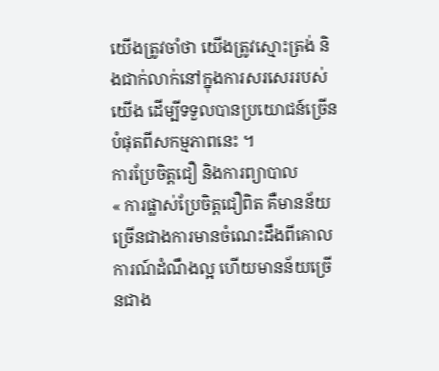យើងត្រូវចាំថា យើងត្រូវស្មោះត្រង់ និងជាក់លាក់នៅក្នុងការសរសេររបស់យើង ដើម្បីទទួលបានប្រយោជន៍ច្រើនបំផុតពីសកម្មភាពនេះ ។
ការប្រែចិត្តជឿ និងការព្យាបាល
« ការផ្លាស់ប្រែចិត្តជឿពិត គឺមានន័យច្រើនជាងការមានចំណេះដឹងពីគោលការណ៍ដំណឹងល្អ ហើយមានន័យច្រើនជាង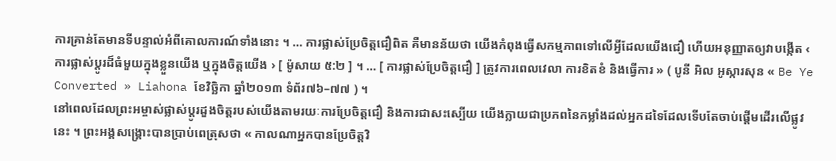ការគ្រាន់តែមានទីបន្ទាល់អំពីគោលការណ៍ទាំងនោះ ។ … ការផ្លាស់ប្រែចិត្តជឿពិត គឺមានន័យថា យើងកំពុងធ្វើសកម្មភាពទៅលើអ្វីដែលយើងជឿ ហើយអនុញ្ញាតឲ្យវាបង្កើត ‹ ការផ្លាស់ប្ដូរដ៏ធំមួយក្នុងខ្លួនយើង ឬក្នុងចិត្តយើង › [ ម៉ូសាយ ៥:២ ] ។ … [ ការផ្លាស់ប្រែចិត្តជឿ ] ត្រូវការពេលវេលា ការខិតខំ និងធ្វើការ » ( បូនី អិល អូស្ការសុន « Be Ye Converted » Liahona ខែវិច្ឆិកា ឆ្នាំ២០១៣ ទំព័រ៧៦–៧៧ ) ។
នៅពេលដែលព្រះអម្ចាស់ផ្លាស់ប្ដូរដួងចិត្តរបស់យើងតាមរយៈការប្រែចិត្តជឿ និងការជាសះស្បើយ យើងក្លាយជាប្រភពនៃកម្លាំងដល់អ្នកដទៃដែលទើបតែចាប់ផ្ដើមដើរលើផ្លូវនេះ ។ ព្រះអង្គសង្គ្រោះបានប្រាប់ពេត្រុសថា « កាលណាអ្នកបានប្រែចិត្តវិ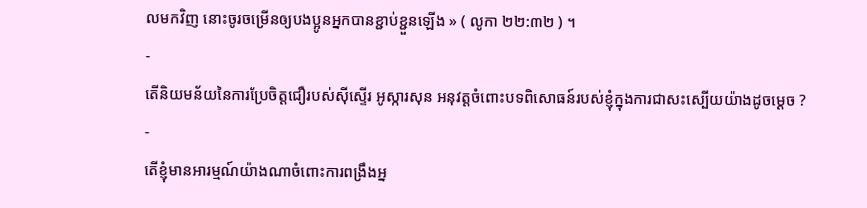លមកវិញ នោះចូរចម្រើនឲ្យបងប្អូនអ្នកបានខ្ជាប់ខ្ជួនឡើង » ( លូកា ២២:៣២ ) ។
-
តើនិយមន័យនៃការប្រែចិត្តជឿរបស់ស៊ីស្ទើរ អូស្ការសុន អនុវត្តចំពោះបទពិសោធន៍របស់ខ្ញុំក្នុងការជាសះស្បើយយ៉ាងដូចម្ដេច ?
-
តើខ្ញុំមានអារម្មណ៍យ៉ាងណាចំពោះការពង្រឹងអ្ន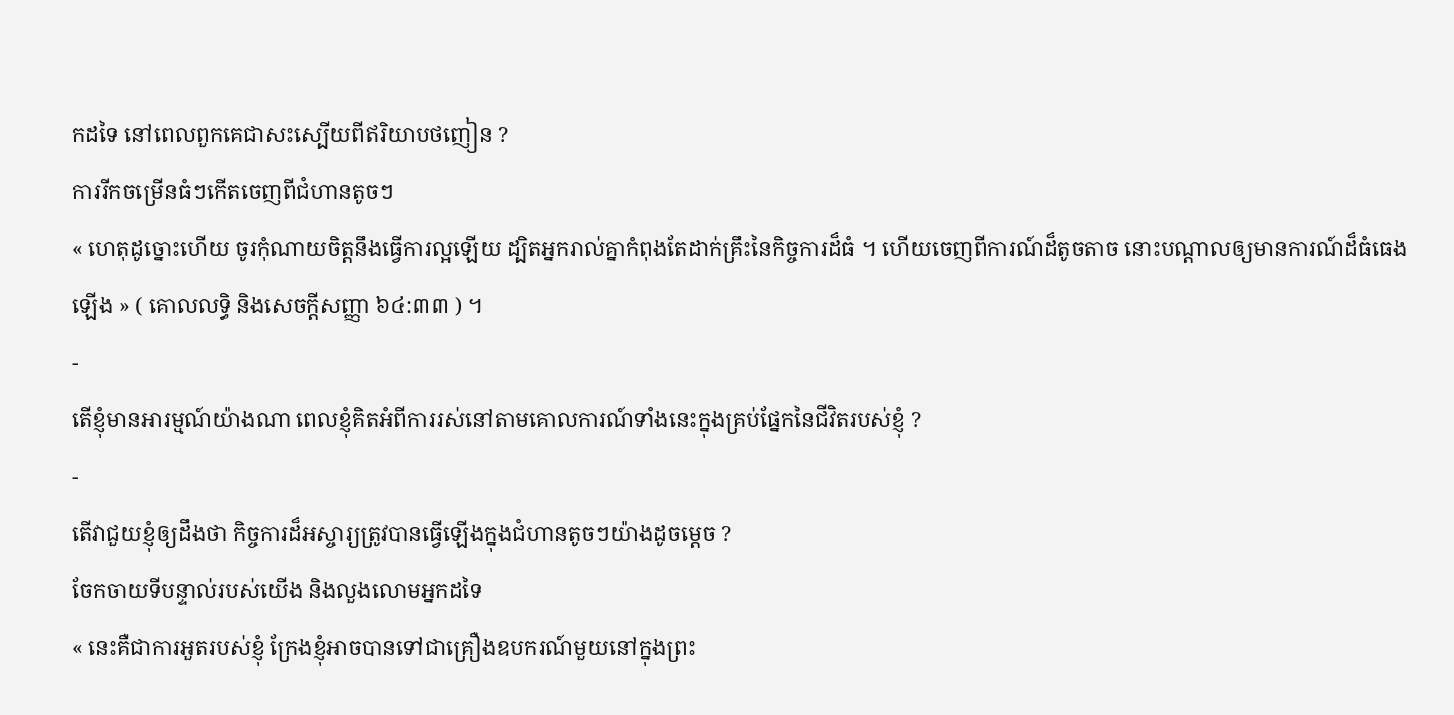កដទៃ នៅពេលពួកគេជាសះស្បើយពីឥរិយាបថញៀន ?
ការរីកចម្រើនធំៗកើតចេញពីជំហានតូចៗ
« ហេតុដូច្នោះហើយ ចូរកុំណាយចិត្តនឹងធ្វើការល្អឡើយ ដ្បិតអ្នករាល់គ្នាកំពុងតែដាក់គ្រឹះនៃកិច្ចការដ៏ធំ ។ ហើយចេញពីការណ៍ដ៏តូចតាច នោះបណ្ដាលឲ្យមានការណ៍ដ៏ធំធេងឡើង » ( គោលលទ្ធិ និងសេចក្ដីសញ្ញា ៦៤:៣៣ ) ។
-
តើខ្ញុំមានអារម្មណ៍យ៉ាងណា ពេលខ្ញុំគិតអំពីការរស់នៅតាមគោលការណ៍ទាំងនេះក្នុងគ្រប់ផ្នែកនៃជីវិតរបស់ខ្ញុំ ?
-
តើវាជួយខ្ញុំឲ្យដឹងថា កិច្ចការដ៏អស្ចារ្យត្រូវបានធ្វើឡើងក្នុងជំហានតូចៗយ៉ាងដូចម្ដេច ?
ចែកចាយទីបន្ទាល់របស់យើង និងលួងលោមអ្នកដទៃ
« នេះគឺជាការអួតរបស់ខ្ញុំ ក្រែងខ្ញុំអាចបានទៅជាគ្រឿងឧបករណ៍មួយនៅក្នុងព្រះ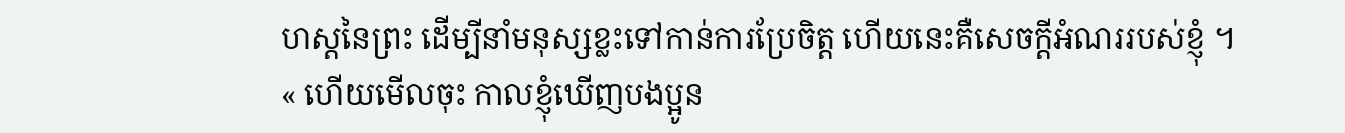ហស្តនៃព្រះ ដើម្បីនាំមនុស្សខ្លះទៅកាន់ការប្រែចិត្ត ហើយនេះគឺសេចក្ដីអំណររបស់ខ្ញុំ ។
« ហើយមើលចុះ កាលខ្ញុំឃើញបងប្អូន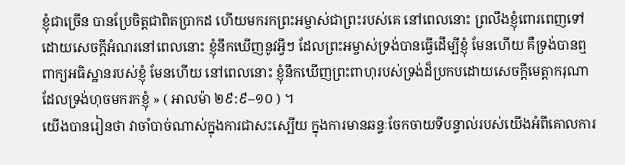ខ្ញុំជាច្រើន បានប្រែចិត្តជាពិតប្រាកដ ហើយមករកព្រះអម្ចាស់ជាព្រះរបស់គេ នៅពេលនោះ ព្រលឹងខ្ញុំពោរពេញទៅដោយសេចក្ដីអំណរនៅពេលនោះ ខ្ញុំនឹកឃើញនូវអ្វីៗ ដែលព្រះអម្ចាស់ទ្រង់បានធ្វើដើម្បីខ្ញុំ មែនហើយ គឺទ្រង់បានឮពាក្យអធិស្ឋានរបស់ខ្ញុំ មែនហើយ នៅពេលនោះ ខ្ញុំនឹកឃើញព្រះពាហុរបស់ទ្រង់ដ៏ប្រកបដោយសេចក្ដីមេត្តាករុណា ដែលទ្រង់ហុចមករកខ្ញុំ » ( អាលម៉ា ២៩:៩–១០ ) ។
យើងបានរៀនថា វាចាំបាច់ណាស់ក្នុងការជាសះស្បើយ ក្នុងការមានឆន្ទៈចែកចាយទីបន្ទាល់របស់យើងអំពីគោលការ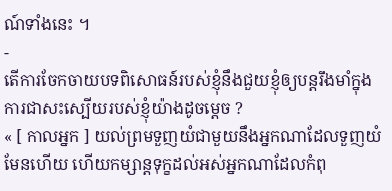ណ៍ទាំងនេះ ។
-
តើការចែកចាយបទពិសោធន៍របស់ខ្ញុំនឹងជួយខ្ញុំឲ្យបន្តរឹងមាំក្នុងការជាសះស្បើយរបស់ខ្ញុំយ៉ាងដូចម្ដេច ?
« [ កាលអ្នក ] យល់ព្រមទួញយំជាមួយនឹងអ្នកណាដែលទួញយំ មែនហើយ ហើយកម្សាន្ដទុក្ខដល់អស់អ្នកណាដែលកំពុ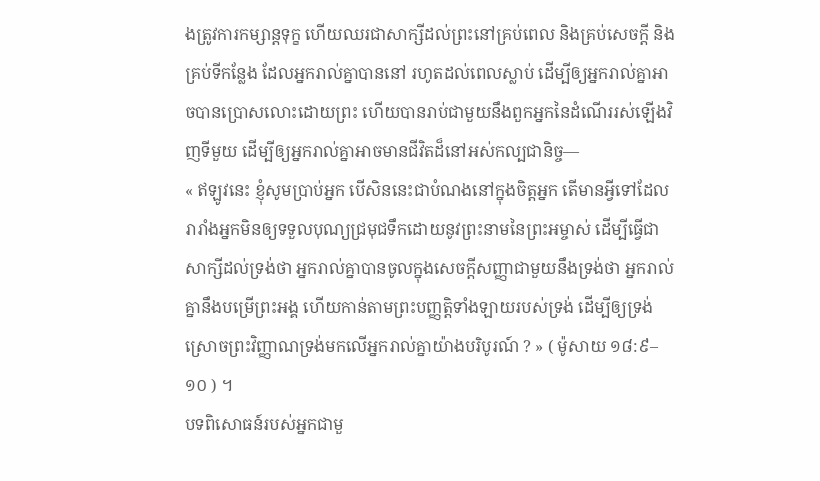ងត្រូវការកម្សាន្ដទុក្ខ ហើយឈរជាសាក្សីដល់ព្រះនៅគ្រប់ពេល និងគ្រប់សេចក្ដី និងគ្រប់ទីកន្លែង ដែលអ្នករាល់គ្នាបាននៅ រហូតដល់ពេលស្លាប់ ដើម្បីឲ្យអ្នករាល់គ្នាអាចបានប្រោសលោះដោយព្រះ ហើយបានរាប់ជាមួយនឹងពួកអ្នកនៃដំណើររស់ឡើងវិញទីមួយ ដើម្បីឲ្យអ្នករាល់គ្នាអាចមានជីវិតដ៏នៅអស់កល្បជានិច្ច—
« ឥឡូវនេះ ខ្ញុំសូមប្រាប់អ្នក បើសិននេះជាបំណងនៅក្នុងចិត្តអ្នក តើមានអ្វីទៅដែលរារាំងអ្នកមិនឲ្យទទួលបុណ្យជ្រមុជទឹកដោយនូវព្រះនាមនៃព្រះអម្ចាស់ ដើម្បីធ្វើជាសាក្សីដល់ទ្រង់ថា អ្នករាល់គ្នាបានចូលក្នុងសេចក្ដីសញ្ញាជាមួយនឹងទ្រង់ថា អ្នករាល់គ្នានឹងបម្រើព្រះអង្គ ហើយកាន់តាមព្រះបញ្ញត្តិទាំងឡាយរបស់ទ្រង់ ដើម្បីឲ្យទ្រង់ស្រោចព្រះវិញ្ញាណទ្រង់មកលើអ្នករាល់គ្នាយ៉ាងបរិបូរណ៍ ? » ( ម៉ូសាយ ១៨:៩–១០ ) ។
បទពិសោធន៍របស់អ្នកជាមួ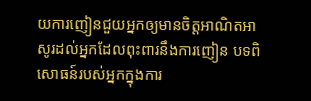យការញៀនជួយអ្នកឲ្យមានចិត្តអាណិតអាសូរដល់អ្នកដែលពុះពារនឹងការញៀន បទពិសោធន៍របស់អ្នកក្នុងការ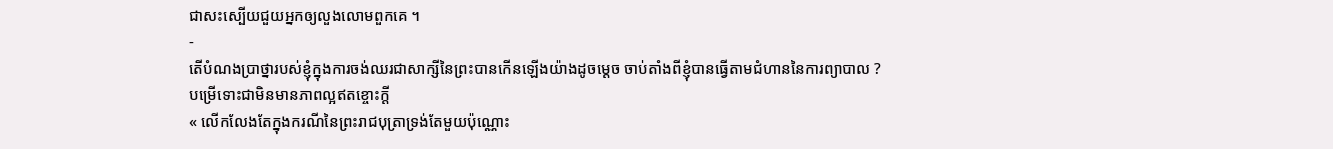ជាសះស្បើយជួយអ្នកឲ្យលួងលោមពួកគេ ។
-
តើបំណងប្រាថ្នារបស់ខ្ញុំក្នុងការចង់ឈរជាសាក្សីនៃព្រះបានកើនឡើងយ៉ាងដូចម្ដេច ចាប់តាំងពីខ្ញុំបានធ្វើតាមជំហាននៃការព្យាបាល ?
បម្រើទោះជាមិនមានភាពល្អឥតខ្ចោះក្ដី
« លើកលែងតែក្នុងករណីនៃព្រះរាជបុត្រាទ្រង់តែមួយប៉ុណ្ណោះ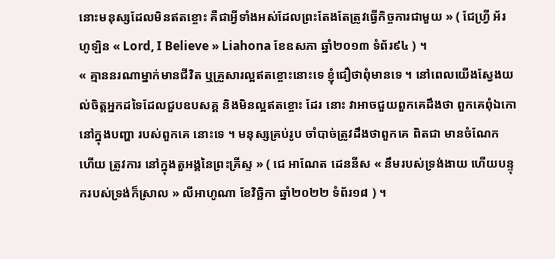នោះមនុស្សដែលមិនឥតខ្ចោះ គឺជាអ្វីទាំងអស់ដែលព្រះតែងតែត្រូវធ្វើកិច្ចការជាមួយ » ( ជែហ្វ្រី អ័រ ហូឡិន « Lord, I Believe » Liahona ខែឧសភា ឆ្នាំ២០១៣ ទំព័រ៩៤ ) ។
« គ្មាននរណាម្នាក់មានជីវិត ឬគ្រួសារល្អឥតខ្ចោះនោះទេ ខ្ញុំជឿថាពុំមានទេ ។ នៅពេលយើងស្វែងយល់ចិត្តអ្នកដទៃដែលជួបឧបសគ្គ និងមិនល្អឥតខ្ចោះ ដែរ នោះ វាអាចជួយពួកគេដឹងថា ពួកគេពុំឯកោនៅក្នុងបញ្ហា របស់ពួកគេ នោះទេ ។ មនុស្សគ្រប់រូប ចាំបាច់ត្រូវដឹងថាពួកគេ ពិតជា មានចំណែក ហើយ ត្រូវការ នៅក្នុងតួអង្គនៃព្រះគ្រីស្ទ » ( ជេ អាណែត ដេននីស « នឹមរបស់ទ្រង់ងាយ ហើយបន្ទុករបស់ទ្រង់ក៏ស្រាល » លីអាហូណា ខែវិច្ឆិកា ឆ្នាំ២០២២ ទំព័រ១៨ ) ។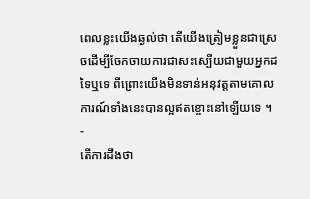ពេលខ្លះយើងឆ្ងល់ថា តើយើងត្រៀមខ្លួនជាស្រេចដើម្បីចែកចាយការជាសះស្បើយជាមួយអ្នកដទៃឬទេ ពីព្រោះយើងមិនទាន់អនុវត្តតាមគោលការណ៍ទាំងនេះបានល្អឥតខ្ចោះនៅឡើយទេ ។
-
តើការដឹងថា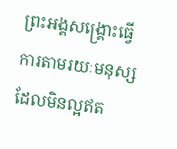ព្រះអង្គសង្គ្រោះធ្វើការតាមរយៈមនុស្សដែលមិនល្អឥត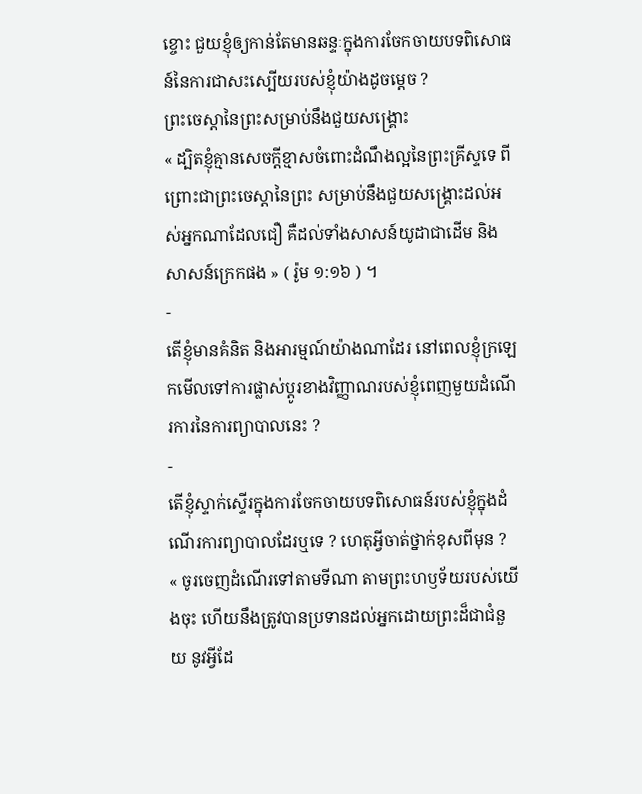ខ្ចោះ ជួយខ្ញុំឲ្យកាន់តែមានឆន្ទៈក្នុងការចែកចាយបទពិសោធន៍នៃការជាសះស្បើយរបស់ខ្ញុំយ៉ាងដូចម្ដេច ?
ព្រះចេស្តានៃព្រះសម្រាប់នឹងជួយសង្គ្រោះ
« ដ្បិតខ្ញុំគ្មានសេចក្តីខ្មាសចំពោះដំណឹងល្អនៃព្រះគ្រីស្ទទេ ពីព្រោះជាព្រះចេស្តានៃព្រះ សម្រាប់នឹងជួយសង្គ្រោះដល់អស់អ្នកណាដែលជឿ គឺដល់ទាំងសាសន៍យូដាជាដើម និងសាសន៍ក្រេកផង » ( រ៉ូម ១:១៦ ) ។
-
តើខ្ញុំមានគំនិត និងអារម្មណ៍យ៉ាងណាដែរ នៅពេលខ្ញុំក្រឡេកមើលទៅការផ្លាស់ប្ដូរខាងវិញ្ញាណរបស់ខ្ញុំពេញមួយដំណើរការនៃការព្យាបាលនេះ ?
-
តើខ្ញុំស្ទាក់ស្ទើរក្នុងការចែកចាយបទពិសោធន៍របស់ខ្ញុំក្នុងដំណើរការព្យាបាលដែរឬទេ ? ហេតុអ្វីចាត់ថ្នាក់ខុសពីមុន ?
« ចូរចេញដំណើរទៅតាមទីណា តាមព្រះហឫទ័យរបស់យើងចុះ ហើយនឹងត្រូវបានប្រទានដល់អ្នកដោយព្រះដ៏ជាជំនួយ នូវអ្វីដែ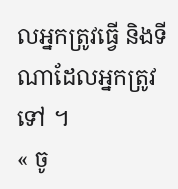លអ្នកត្រូវធ្វើ និងទីណាដែលអ្នកត្រូវទៅ ។
« ចូ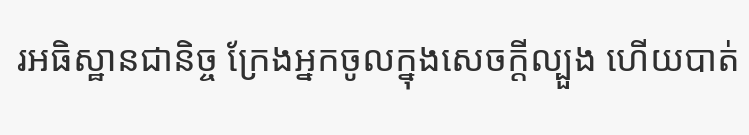រអធិស្ឋានជានិច្ច ក្រែងអ្នកចូលក្នុងសេចក្ដីល្បួង ហើយបាត់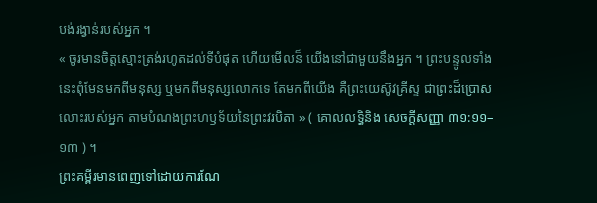បង់រង្វាន់របស់អ្នក ។
« ចូរមានចិត្តស្មោះត្រង់រហូតដល់ទីបំផុត ហើយមើលន៏ យើងនៅជាមួយនឹងអ្នក ។ ព្រះបន្ទូលទាំងនេះពុំមែនមកពីមនុស្ស ឬមកពីមនុស្សលោកទេ តែមកពីយើង គឺព្រះយេស៊ូវគ្រីស្ទ ជាព្រះដ៏ប្រោសលោះរបស់អ្នក តាមបំណងព្រះហឫទ័យនៃព្រះវរបិតា » ( គោលលទ្ធិនិង សេចក្តីសញ្ញា ៣១:១១–១៣ ) ។
ព្រះគម្ពីរមានពេញទៅដោយការណែ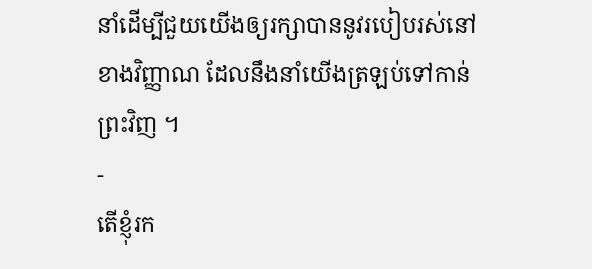នាំដើម្បីជួយយើងឲ្យរក្សាបាននូវរបៀបរស់នៅខាងវិញ្ញាណ ដែលនឹងនាំយើងត្រឡប់ទៅកាន់ព្រះវិញ ។
-
តើខ្ញុំរក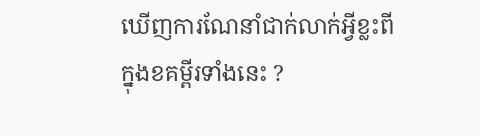ឃើញការណែនាំជាក់លាក់អ្វីខ្លះពីក្នុងខគម្ពីរទាំងនេះ ?